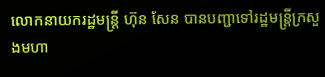លោកនាយករដ្ឋមន្ត្រី ហ៊ុន សែន បានបញ្ជាទៅរដ្ឋមន្ត្រីក្រសួងមហា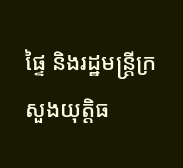ផ្ទៃ និងរដ្ឋមន្ត្រីក្រសួងយុត្តិធ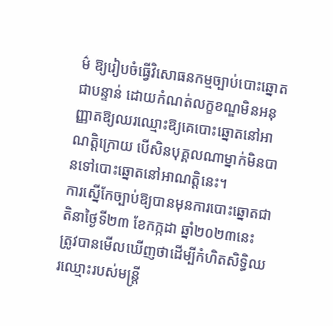ម៌ ឱ្យរៀបចំធ្វើវិសោធនកម្មច្បាប់បោះឆ្នោតជាបន្ទាន់ ដោយកំណត់លក្ខខណ្ឌមិនអនុញ្ញាតឱ្យឈរឈ្មោះឱ្យគេបោះឆ្នោតនៅអាណត្តិក្រោយ បើសិនបុគ្គលណាម្នាក់មិនបានទៅបោះឆ្នោតនៅអាណត្តិនេះ។
ការស្នើកែច្បាប់ឱ្យបានមុនការបោះឆ្នោតជាតិនាថ្ងៃទី២៣ ខែកក្កដា ឆ្នាំ២០២៣នេះ ត្រូវបានមើលឃើញថាដើម្បីកំហិតសិទ្ធិឈរឈ្មោះរបស់មន្រ្តី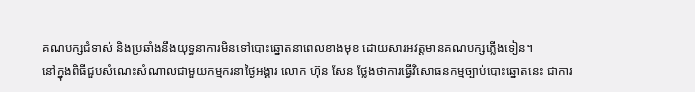គណបក្សជំទាស់ និងប្រឆាំងនឹងយុទ្ធនាការមិនទៅបោះឆ្នោតនាពេលខាងមុខ ដោយសារអវត្តមានគណបក្សភ្លើងទៀន។
នៅក្នុងពិធីជួបសំណេះសំណាលជាមួយកម្មករនាថ្ងៃអង្គារ លោក ហ៊ុន សែន ថ្លែងថាការធ្វើវិសោធនកម្មច្បាប់បោះឆ្នោតនេះ ជាការ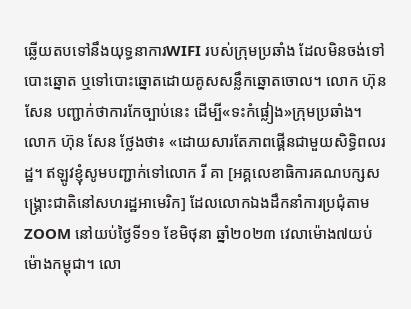ឆ្លើយតបទៅនឹងយុទ្ធនាការWIFI របស់ក្រុមប្រឆាំង ដែលមិនចង់ទៅបោះឆ្នោត ឬទៅបោះឆ្នោតដោយគូសសន្លឹកឆ្នោតចោល។ លោក ហ៊ុន សែន បញ្ជាក់ថាការកែច្បាប់នេះ ដើម្បី«ទះកំផ្លៀង»ក្រុមប្រឆាំង។
លោក ហ៊ុន សែន ថ្លែងថា៖ «ដោយសារតែភាពផ្គើនជាមួយសិទ្ធិពលរដ្ឋ។ ឥឡូវខ្ញុំសូមបញ្ជាក់ទៅលោក រី គា [អគ្គលេខាធិការគណបក្សសង្រ្គោះជាតិនៅសហរដ្ឋអាមេរិក] ដែលលោកឯងដឹកនាំការប្រជុំតាម ZOOM នៅយប់ថ្ងៃទី១១ ខែមិថុនា ឆ្នាំ២០២៣ វេលាម៉ោង៧យប់ ម៉ោងកម្ពុជា។ លោ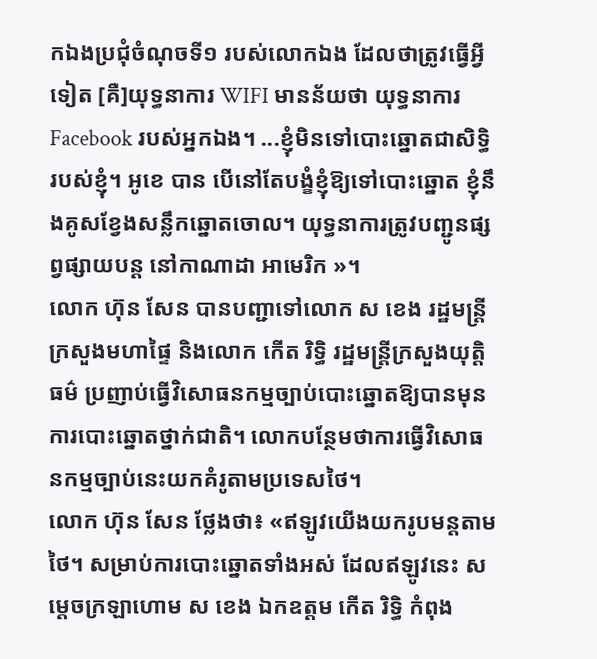កឯងប្រជុំចំណុចទី១ របស់លោកឯង ដែលថាត្រូវធ្វើអ្វីទៀត [គឺ]យុទ្ធនាការ WIFI មានន័យថា យុទ្ធនាការ Facebook របស់អ្នកឯង។ ...ខ្ញុំមិនទៅបោះឆ្នោតជាសិទ្ធិរបស់ខ្ញុំ។ អូខេ បាន បើនៅតែបង្ខំខ្ញុំឱ្យទៅបោះឆ្នោត ខ្ញុំនឹងគូសខ្វែងសន្លឹកឆ្នោតចោល។ យុទ្ធនាការត្រូវបញ្ជូនផ្សព្វផ្សាយបន្ត នៅកាណាដា អាមេរិក »។
លោក ហ៊ុន សែន បានបញ្ជាទៅលោក ស ខេង រដ្ឋមន្ត្រីក្រសួងមហាផ្ទៃ និងលោក កើត រិទ្ធិ រដ្ឋមន្ត្រីក្រសួងយុត្តិធម៌ ប្រញាប់ធ្វើវិសោធនកម្មច្បាប់បោះឆ្នោតឱ្យបានមុនការបោះឆ្នោតថ្នាក់ជាតិ។ លោកបន្ថែមថាការធ្វើវិសោធនកម្មច្បាប់នេះយកគំរូតាមប្រទេសថៃ។
លោក ហ៊ុន សែន ថ្លែងថា៖ «ឥឡូវយើងយករូបមន្តតាមថៃ។ សម្រាប់ការបោះឆ្នោតទាំងអស់ ដែលឥឡូវនេះ សម្តេចក្រឡាហោម ស ខេង ឯកឧត្តម កើត រិទ្ធិ កំពុង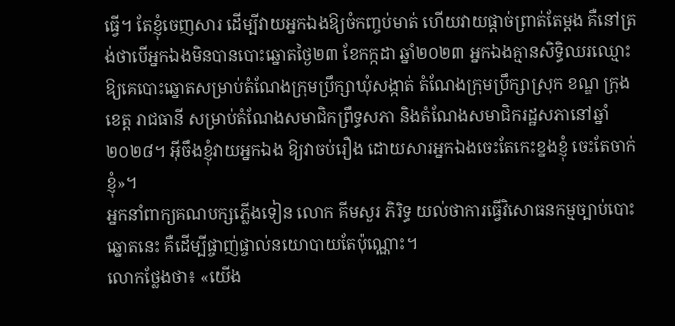ធ្វើ។ តែខ្ញុំចេញសារ ដើម្បីវាយអ្នកឯងឱ្យចំកញ្ចប់មាត់ ហើយវាយផ្តាច់ព្រាត់តែម្តង គឺនៅត្រង់ថាបើអ្នកឯងមិនបានបោះឆ្នោតថ្ងៃ២៣ ខែកក្កដា ឆ្នាំ២០២៣ អ្នកឯងគ្មានសិទ្ធិឈរឈ្មោះឱ្យគេបោះឆ្នោតសម្រាប់តំណែងក្រុមប្រឹក្សាឃុំសង្កាត់ តំណែងក្រុមប្រឹក្សាស្រុក ខណ្ឌ ក្រុង ខេត្ត រាជធានី សម្រាប់តំណែងសមាជិកព្រឹទ្ធសភា និងតំណែងសមាជិករដ្ឋសភានៅឆ្នាំ២០២៨។ អ៊ីចឹងខ្ញុំវាយអ្នកឯង ឱ្យវាចប់រឿង ដោយសារអ្នកឯងចេះតែកេះខ្នងខ្ញុំ ចេះតែចាក់ខ្ញុំ»។
អ្នកនាំពាក្យគណបក្សភ្លើងទៀន លោក គីមសួរ ភិរិទ្ធ យល់ថាការធ្វើវិសោធនកម្មច្បាប់បោះឆ្នោតនេះ គឺដើម្បីផ្ចាញ់ផ្ចាល់នយោបាយតែប៉ុណ្ណោះ។
លោកថ្លែងថា៖ «យើង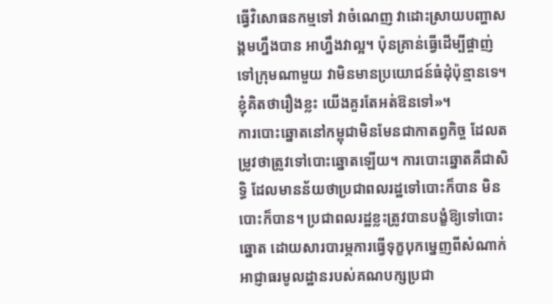ធ្វើវិសោធនកម្មទៅ វាចំណេញ វាដោះស្រាយបញ្ហាសង្គមហ្នឹងបាន អាហ្នឹងវាល្អ។ ប៉ុនគ្រាន់ធ្វើដើម្បីផ្ចាញ់ទៅក្រុមណាមួយ វាមិនមានប្រយោជន៍ធំដុំប៉ុន្មានទេ។ខ្ញុំគិតថារឿងខ្លះ យើងគួរតែអត់ឱនទៅ»។
ការបោះឆ្នោតនៅកម្ពុជាមិនមែនជាកាតព្វកិច្ច ដែលតម្រូវថាត្រូវទៅបោះឆ្នោតឡើយ។ ការបោះឆ្នោតគឺជាសិទ្ធិ ដែលមានន័យថាប្រជាពលរដ្ឋទៅបោះក៏បាន មិនបោះក៏បាន។ ប្រជាពលរដ្ឋខ្លះត្រូវបានបង្ខំឱ្យទៅបោះឆ្នោត ដោយសារបារម្ភការធ្វើទុក្ខបុកម្នេញពីសំណាក់អាជ្ញាធរមូលដ្ឋានរបស់គណបក្សប្រជា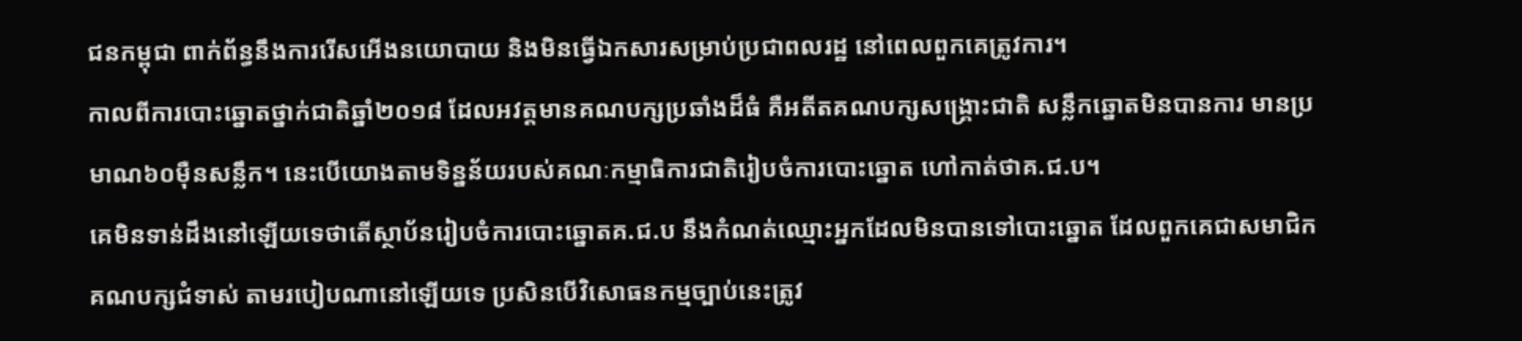ជនកម្ពុជា ពាក់ព័ន្ធនឹងការរើសអើងនយោបាយ និងមិនធ្វើឯកសារសម្រាប់ប្រជាពលរដ្ឋ នៅពេលពួកគេត្រូវការ។
កាលពីការបោះឆ្នោតថ្នាក់ជាតិឆ្នាំ២០១៨ ដែលអវត្តមានគណបក្សប្រឆាំងដ៏ធំ គឺអតីតគណបក្សសង្គ្រោះជាតិ សន្លឹកឆ្នោតមិនបានការ មានប្រមាណ៦០ម៉ឺនសន្លឹក។ នេះបើយោងតាមទិន្នន័យរបស់គណៈកម្មាធិការជាតិរៀបចំការបោះឆ្នោត ហៅកាត់ថាគ.ជ.ប។
គេមិនទាន់ដឹងនៅឡើយទេថាតើស្ថាប័នរៀបចំការបោះឆ្នោតគ.ជ.ប នឹងកំណត់ឈ្មោះអ្នកដែលមិនបានទៅបោះឆ្នោត ដែលពួកគេជាសមាជិកគណបក្សជំទាស់ តាមរបៀបណានៅឡើយទេ ប្រសិនបើវិសោធនកម្មច្បាប់នេះត្រូវ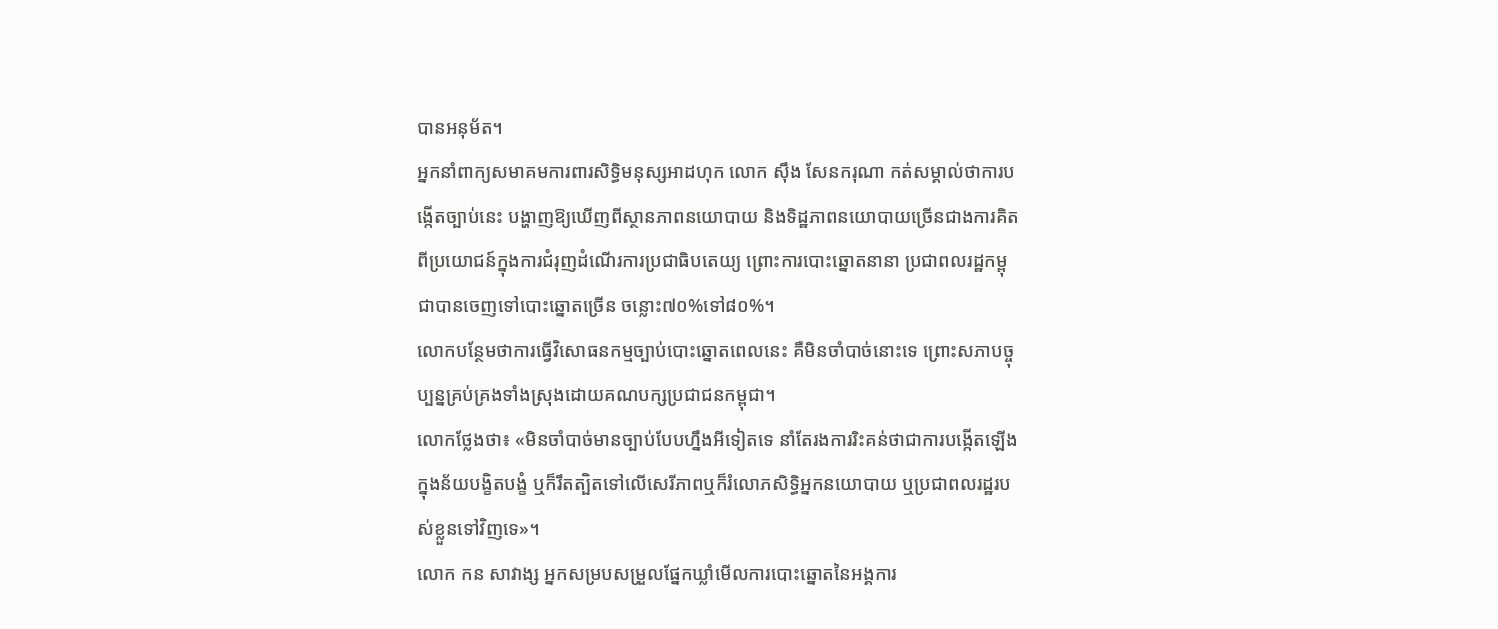បានអនុម័ត។
អ្នកនាំពាក្យសមាគមការពារសិទ្ធិមនុស្សអាដហុក លោក ស៊ឹង សែនករុណា កត់សម្គាល់ថាការបង្កើតច្បាប់នេះ បង្ហាញឱ្យឃើញពីស្ថានភាពនយោបាយ និងទិដ្ឋភាពនយោបាយច្រើនជាងការគិតពីប្រយោជន៍ក្នុងការជំរុញដំណើរការប្រជាធិបតេយ្យ ព្រោះការបោះឆ្នោតនានា ប្រជាពលរដ្ឋកម្ពុជាបានចេញទៅបោះឆ្នោតច្រើន ចន្លោះ៧០%ទៅ៨០%។
លោកបន្ថែមថាការធ្វើវិសោធនកម្មច្បាប់បោះឆ្នោតពេលនេះ គឺមិនចាំបាច់នោះទេ ព្រោះសភាបច្ចុប្បន្នគ្រប់គ្រងទាំងស្រុងដោយគណបក្សប្រជាជនកម្ពុជា។
លោកថ្លែងថា៖ «មិនចាំបាច់មានច្បាប់បែបហ្នឹងអីទៀតទេ នាំតែរងការរិះគន់ថាជាការបង្កើតឡើងក្នុងន័យបង្ខិតបង្ខំ ឬក៏រឹតត្បិតទៅលើសេរីភាពឬក៏រំលោភសិទ្ធិអ្នកនយោបាយ ឬប្រជាពលរដ្ឋរបស់ខ្លួនទៅវិញទេ»។
លោក កន សាវាង្ស អ្នកសម្របសម្រួលផ្នែកឃ្លាំមើលការបោះឆ្នោតនៃអង្គការ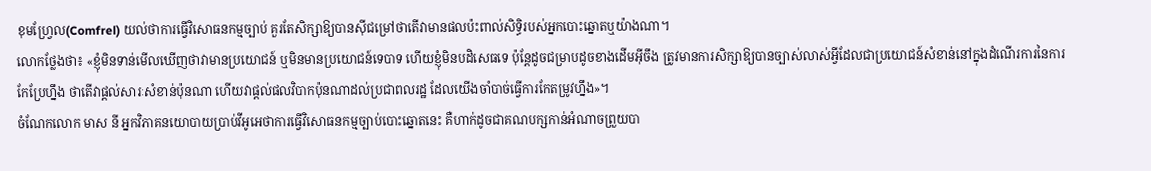ខុមហ្វ្រែល(Comfrel) យល់ថាការធ្វើវិសោធនកម្មច្បាប់ គួរតែសិក្សាឱ្យបានស៊ីជម្រៅថាតើវាមានផលប៉ះពាល់សិទ្ធិរបស់អ្នកបោះឆ្នោតឬយ៉ាងណា។
លោកថ្លែងថា៖ «ខ្ញុំមិនទាន់មើលឃើញថាវាមានប្រយោជន៍ ឬមិនមានប្រយោជន៍ទេបាទ ហើយខ្ញុំមិនបដិសេធទេ ប៉ុន្ដែដូចជម្រាបដូចខាងដើមអ៊ីចឹង ត្រូវមានការសិក្សាឱ្យបានច្បាស់លាស់អ្វីដែលជាប្រយោជន៍សំខាន់នៅក្នុងដំណើរការនៃការកែប្រែហ្នឹង ថាតើវាផ្ដល់សារៈសំខាន់ប៉ុនណា ហើយវាផ្ដល់ផលវិបាកប៉ុនណាដល់ប្រជាពលរដ្ឋ ដែលយើងចាំបាច់ធ្វើការកែតម្រូវហ្នឹង»។
ចំណែកលោក មាស នី អ្នកវិភាគនយោបាយប្រាប់វីអូអេថាការធ្វើវិសោធនកម្មច្បាប់បោះឆ្នោតនេះ គឺហាក់ដូចជាគណបក្សកាន់អំណាចព្រួយបា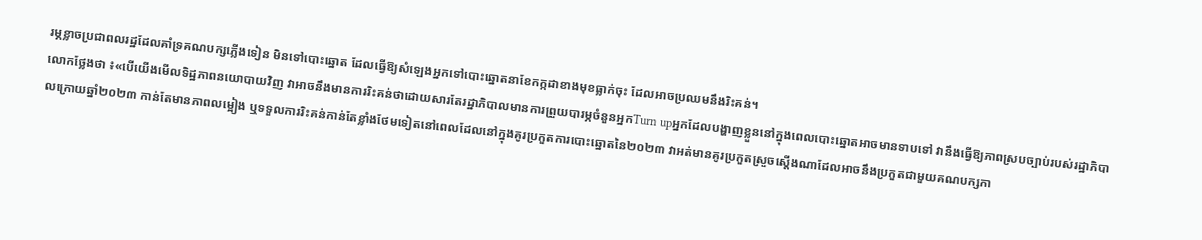រម្ភខ្លាចប្រជាពលរដ្ឋដែលគាំទ្រគណបក្សភ្លើងទៀន មិនទៅបោះឆ្នោត ដែលធ្វើឱ្យសំឡេងអ្នកទៅបោះឆ្នោតនាខែកក្កដាខាងមុខធ្លាក់ចុះ ដែលអាចប្រឈមនឹងរិះគន់។
លោកថ្លែងថា ៖«បើយើងមើលទិដ្ឋភាពនយោបាយវិញ វាអាចនឹងមានការរិះគន់ថាដោយសារតែរដ្ឋាភិបាលមានការព្រួយបារម្ភចំនួនអ្នកTurn upអ្នកដែលបង្ហាញខ្លួននៅក្នុងពេលបោះឆ្នោតអាចមានទាបទៅ វានឹងធ្វើឱ្យភាពស្របច្បាប់របស់រដ្ឋាភិបាលក្រោយឆ្នាំ២០២៣ កាន់តែមានភាពលម្អៀង ឬទទួលការរិះគន់កាន់តែខ្លាំងថែមទៀតនៅពេលដែលនៅក្នុងគូរប្រកួតការបោះឆ្នោតនៃ២០២៣ វាអត់មានគូរប្រកួតស្រួចស្ដើងណាដែលអាចនឹងប្រកួតជាមួយគណបក្សកា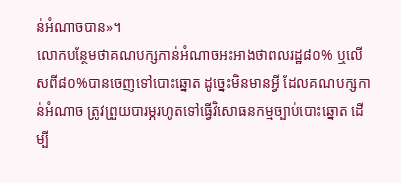ន់អំណាចបាន»។
លោកបន្ថែមថាគណបក្សកាន់អំណាចអះអាងថាពលរដ្ឋ៨០% ឬលើសពី៨០%បានចេញទៅបោះឆ្នោត ដូច្នេះមិនមានអ្វី ដែលគណបក្សកាន់អំណាច ត្រូវព្រួយបារម្ភរហូតទៅធ្វើវិសោធនកម្មច្បាប់បោះឆ្នោត ដើម្បី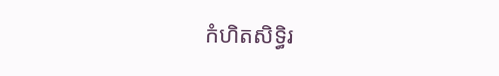កំហិតសិទ្ធិរ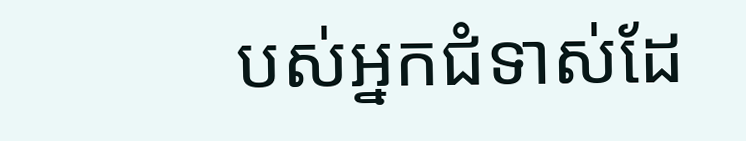បស់អ្នកជំទាស់ដែ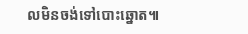លមិនចង់ទៅបោះឆ្នោត៕